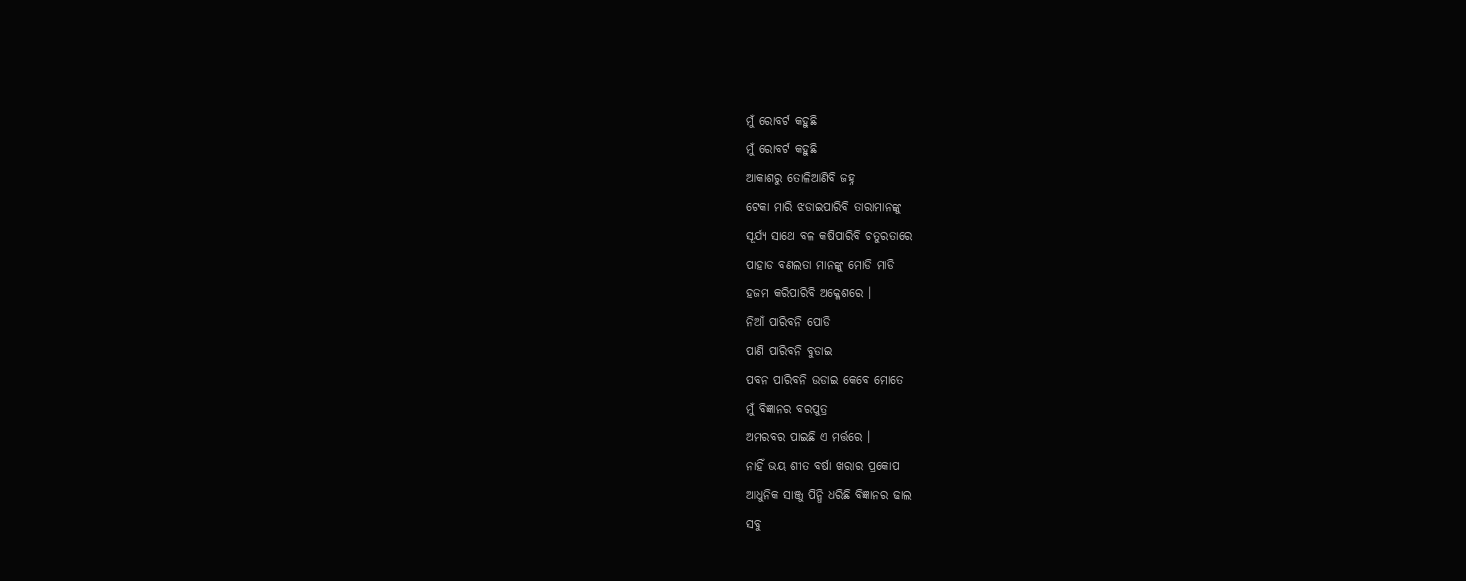ମୁଁ ରୋବର୍ଟ କହୁଛି
ମୁଁ ରୋବର୍ଟ କହୁଛି
ଆକାଶରୁ ତୋଳିଆଣିବି ଜହ୍ନ
ଟେକା ମାରି ଝଡାଇପାରିବି ତାରାମାନଙ୍କୁ
ସୂର୍ଯ୍ୟ ସାଥେ ବଳ କଷିପାରିବି ଚତୁରତାରେ
ପାହାଡ ବଣଲତା ମାନଙ୍କୁ ମୋଡି ମାଡି
ହଜମ କରିପାରିବି ଅକ୍ଳେଶରେ ।
ନିଆଁ ପାରିବନି ପୋଡି
ପାଣି ପାରିବନି ବୁଡାଇ
ପବନ ପାରିବନି ଉଡାଇ କେବେ ମୋତେ
ମୁଁ ବିଜ୍ଞାନର ବରପୁତ୍ର
ଅମରବର ପାଇଛି ଏ ମର୍ତ୍ତରେ ।
ନାହିଁ ଭୟ ଶୀତ ବର୍ଷା ଖରାର ପ୍ରକୋପ
ଆଧୁନିକ ସାଞ୍ଜୁ ପିନ୍ଧି ଧରିଛି ବିଜ୍ଞାନର ଢାଲ
ସବୁ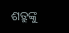ଶତ୍ରୁଙ୍କୁ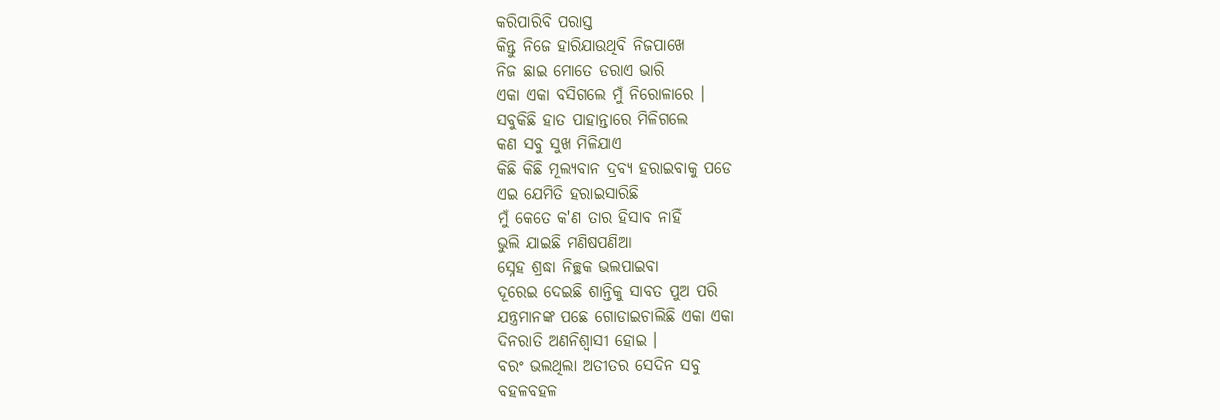କରିପାରିବି ପରାସ୍ତ
କିନ୍ତୁ ନିଜେ ହାରିଯାଉଥିବି ନିଜପାଖେ
ନିଜ ଛାଇ ମୋତେ ଡରାଏ ଭାରି
ଏକା ଏକା ବସିଗଲେ ମୁଁ ନିରୋଳାରେ ।
ସବୁକିଛି ହାତ ପାହାନ୍ତାରେ ମିଳିଗଲେ
କଣ ସବୁ ସୁଖ ମିଳିଯାଏ
କିଛି କିଛି ମୂଲ୍ୟବାନ ଦ୍ରବ୍ୟ ହରାଇବାକୁ ପଡେ
ଏଇ ଯେମିତି ହରାଇସାରିଛି
ମୁଁ କେତେ କ'ଣ ତାର ହିସାବ ନାହିଁ
ଭୁଲି ଯାଇଛି ମଣିଷପଣିଆ
ସ୍ନେହ ଶ୍ରଦ୍ଧା ନିଚ୍ଛକ ଭଲପାଇବା
ଦୂରେଇ ଦେଇଛି ଶାନ୍ତିକୁ ସାବତ ପୁଅ ପରି
ଯନ୍ତ୍ରମାନଙ୍କ ପଛେ ଗୋଡାଇଚାଲିଛି ଏକା ଏକା
ଦିନରାତି ଅଣନିଶ୍ଵାସୀ ହୋଇ ।
ବରଂ ଭଲଥିଲା ଅତୀତର ସେଦିନ ସବୁ
ବହଳବହଳ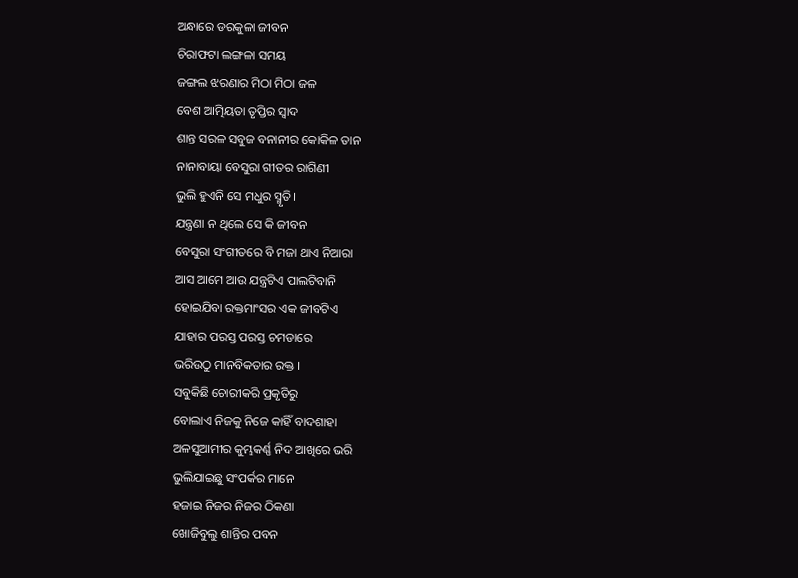ଅନ୍ଧାରେ ଡରକୁଳା ଜୀବନ
ଚିରାଫଟା ଲଙ୍ଗଳା ସମୟ
ଜଙ୍ଗଲ ଝରଣାର ମିଠା ମିଠା ଜଳ
ବେଶ ଆତ୍ମିୟତା ତୃପ୍ତିର ସ୍ଵାଦ
ଶାନ୍ତ ସରଳ ସବୁଜ ବନାନୀର କୋକିଳ ତାନ
ନାନାବାୟା ବେସୁରା ଗୀତର ରାଗିଣୀ
ଭୁଲି ହୁଏନି ସେ ମଧୁର ସ୍ମୃତି।
ଯନ୍ତ୍ରଣା ନ ଥିଲେ ସେ କି ଜୀବନ
ବେସୁରା ସଂଗୀତରେ ବି ମଜା ଥାଏ ନିଆରା
ଆସ ଆମେ ଆଉ ଯନ୍ତ୍ରଟିଏ ପାଲଟିବାନି
ହୋଇଯିବା ରକ୍ତମାଂସର ଏକ ଜୀବଟିଏ
ଯାହାର ପରସ୍ତ ପରସ୍ତ ଚମଡାରେ
ଭରିଉଠୁ ମାନବିକତାର ରକ୍ତ ।
ସବୁକିଛି ଚୋରୀକରି ପ୍ରକୃତିରୁ
ବୋଲାଏ ନିଜକୁ ନିଜେ କାହିଁ ବାଦଶାହା
ଅଳସୁଆମୀର କୁମ୍ଭକର୍ଣ୍ଣ ନିଦ ଆଖିରେ ଭରି
ଭୁଲିଯାଇଛୁ ସଂପର୍କର ମାନେ
ହଜାଇ ନିଜର ନିଜର ଠିକଣା
ଖୋଜିବୁଲୁ ଶାନ୍ତିର ପବନ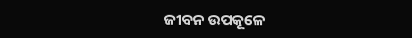ଜୀବନ ଉପକୂଳେ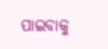ପାଇବାକୁ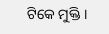ଟିକେ ମୁକ୍ତି ।